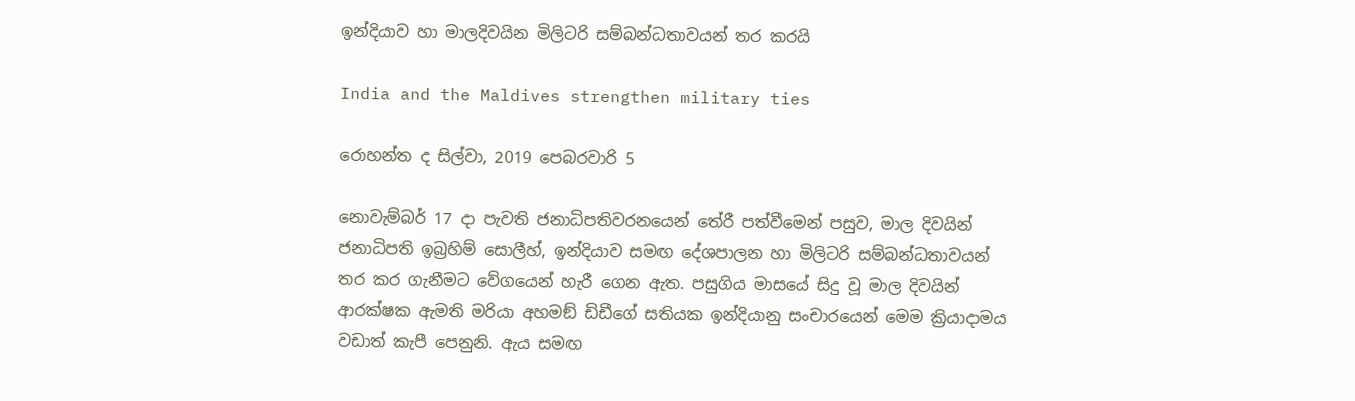ඉන්දියාව හා මාලදිවයින මිලිටරි සම්බන්ධතාවයන් තර කරයි

India and the Maldives strengthen military ties

රොහන්ත ද සිල්වා, 2019 පෙබරවාරි 5

නොවැම්බර් 17 දා පැවති ජනාධිපතිවරනයෙන් තේරී පත්වීමෙන් පසුව, මාල දිවයින් ජනාධිපති ඉබ්‍රහිම් සොලීහ්, ඉන්දියාව සමඟ දේශපාලන හා මිලිටරි සම්බන්ධතාවයන් තර කර ගැනීමට වේගයෙන් හැරී ගෙන ඇත. පසුගිය මාසයේ සිදු වූ මාල දිවයින් ආරක්ෂක ඇමති මරියා අහමඞ් ඩිඩීගේ සතියක ඉන්දියානු සංචාරයෙන් මෙම ක්‍රියාදාමය වඩාත් කැපී පෙනුනි. ඇය සමඟ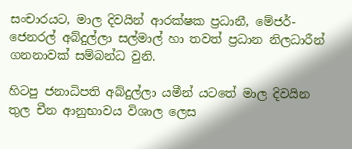සංචාරයට, මාල දිවයින් ආරක්ෂක ප්‍රධානී, මේජර්-ජෙනරල් අබ්දුල්ලා සල්මාල් හා තවත් ප්‍රධාන නිලධාරීන් ගනනාවක් සම්බන්ධ වුනි.

හිටපු ජනාධිපති අබ්දුල්ලා යමීන් යටතේ මාල දිවයින තුල චීන ආනුභාවය විශාල ලෙස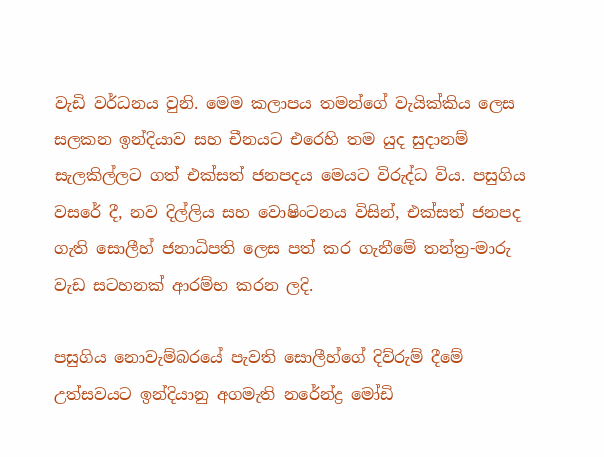වැඩි වර්ධනය වුනි. මෙම කලාපය තමන්ගේ වැයික්කිය ලෙස සලකන ඉන්දියාව සහ චීනයට එරෙහි තම යුද සුදානම් සැලකිල්ලට ගත් එක්සත් ජනපදය මෙයට විරුද්ධ විය. පසුගිය වසරේ දී, නව දිල්ලිය සහ වොෂිංටනය විසින්, එක්සත් ජනපද ගැති සොලීහ් ජනාධිපති ලෙස පත් කර ගැනීමේ තන්ත්‍ර-මාරු වැඩ සටහනක් ආරම්භ කරන ලදි.

පසුගිය නොවැම්බරයේ පැවති සොලීහ්ගේ දිව්රුම් දීමේ උත්සවයට ඉන්දියානු අගමැති නරේන්ද්‍ර මෝඩි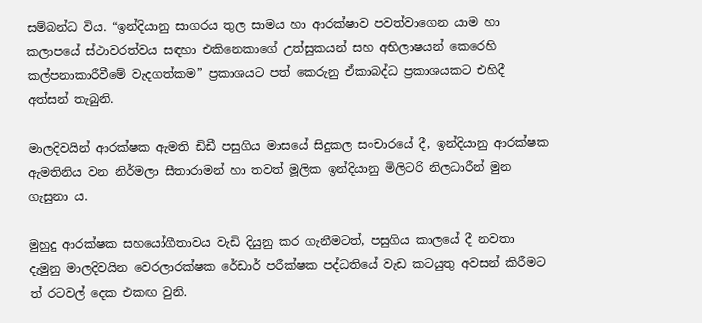සම්බන්ධ විය. “ඉන්දියානු සාගරය තුල සාමය හා ආරක්ෂාව පවත්වාගෙන යාම හා කලාපයේ ස්ථාවරත්වය සඳහා එකිනෙකාගේ උත්සුකයන් සහ අභිලාෂයන් කෙරෙහි කල්පනාකාරීවීමේ වැදගත්කම” ප්‍රකාශයට පත් කෙරුනු ඒකාබද්ධ ප්‍රකාශයකට එහිදී අත්සන් තැබුනි.

මාලදිවයින් ආරක්ෂක ඇමති ඩිඩී පසුගිය මාසයේ සිදුකල සංචාරයේ දී, ඉන්දියානු ආරක්ෂක ඇමතිනිය වන නිර්මලා සීතාරාමන් හා තවත් මූලික ඉන්දියානු මිලිටරි නිලධාරීන් මුන ගැසුනා ය.

මුහුදු ආරක්ෂක සහයෝගීතාවය වැඩි දියුනු කර ගැනීමටත්, පසුගිය කාලයේ දී නවතා දැමුනු මාලදිවයින වෙරලාරක්ෂක රේඩාර් පරීක්ෂක පද්ධතියේ වැඩ කටයුතු අවසන් කිරීමට ත් රටවල් දෙක එකඟ වුනි.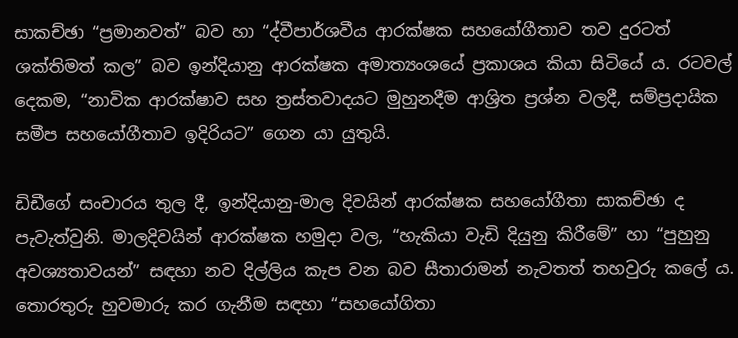සාකච්ඡා “ප්‍රමානවත්” බව හා “ද්වීපාර්ශවීය ආරක්ෂක සහයෝගීතාව තව දුරටත් ශක්තිමත් කල” බව ඉන්දියානු ආරක්ෂක අමාත්‍යංශයේ ප්‍රකාශය කියා සිටියේ ය. රටවල් දෙකම, “නාවික ආරක්ෂාව සහ ත්‍රස්තවාදයට මුහුනදීම ආශ්‍රිත ප්‍රශ්න වලදී, සම්ප්‍රදායික සමීප සහයෝගීතාව ඉදිරියට” ගෙන යා යුතුයි.

ඩිඩීගේ සංචාරය තුල දී, ඉන්දියානු-මාල දිවයින් ආරක්ෂක සහයෝගීතා සාකච්ඡා ද පැවැත්වුනි. මාලදිවයින් ආරක්ෂක හමුදා වල, “හැකියා වැඩි දියුනු කිරීමේ” හා “පුහුනු අවශ්‍යතාවයන්” සඳහා නව දිල්ලිය කැප වන බව සීතාරාමන් නැවතත් තහවුරු කලේ ය. තොරතුරු හුවමාරු කර ගැනීම සඳහා “සහයෝගිතා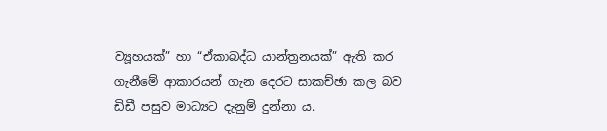ව්‍යූහයක්” හා “ඒකාබද්ධ යාන්ත්‍රනයක්” ඇති කර ගැනීමේ ආකාරයන් ගැන දෙරට සාකච්ඡා කල බව ඩිඩී පසුව මාධ්‍යට දැනුම් දුන්නා ය.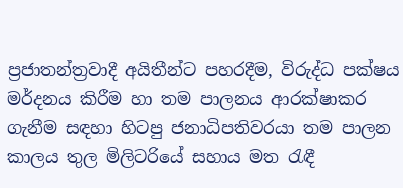ප්‍රජාතන්ත්‍රවාදී අයිතීන්ට පහරදීම, විරුද්ධ පක්ෂය මර්දනය කිරීම හා තම පාලනය ආරක්ෂාකර ගැනීම සඳහා හිටපු ජනාධිපතිවරයා තම පාලන කාලය තුල මිලිටරියේ සහාය මත රැඳී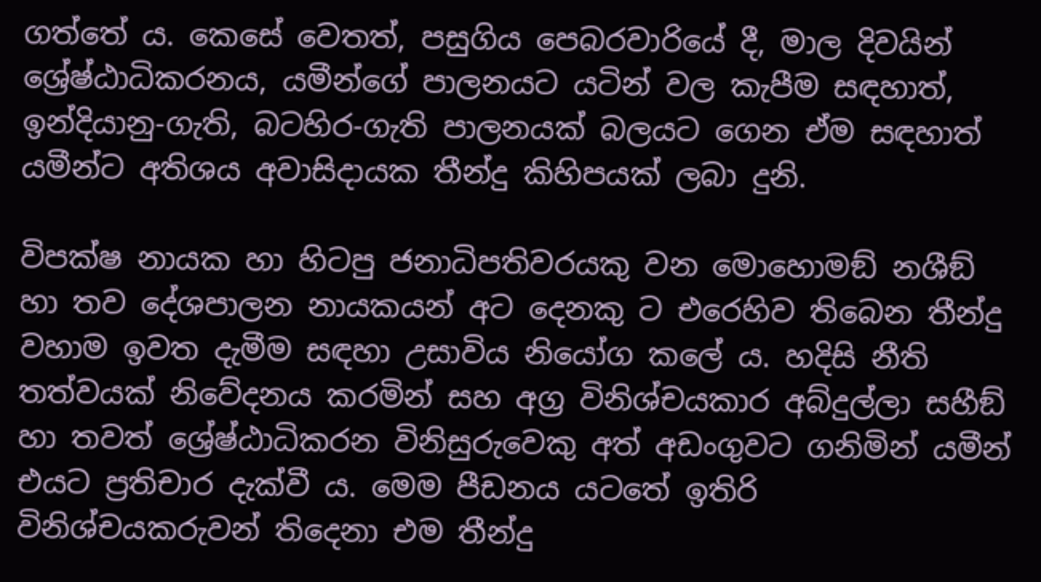ගත්තේ ය. කෙසේ වෙතත්, පසුගිය පෙබරවාරියේ දී, මාල දිවයින් ශ්‍රේෂ්ඨාධිකරනය, යමීන්ගේ පාලනයට යටින් වල කැපීම සඳහාත්, ඉන්දියානු-ගැති, බටහිර-ගැති පාලනයක් බලයට ගෙන ඒම සඳහාත් යමීන්ට අතිශය අවාසිදායක තීන්දු කිහිපයක් ලබා දුනි.

විපක්ෂ නායක හා හිටපු ජනාධිපතිවරයකු වන මොහොමඞ් නශීඞ් හා තව දේශපාලන නායකයන් අට දෙනකු ට එරෙහිව තිබෙන තීන්දු වහාම ඉවත දැමීම සඳහා උසාවිය නියෝග කලේ ය. හදිසි නීති තත්වයක් නිවේදනය කරමින් සහ අග්‍ර විනිශ්චයකාර අබ්දුල්ලා සහීඞ් හා තවත් ශ්‍රේෂ්ඨාධිකරන විනිසුරුවෙකු අත් අඩංගුවට ගනිමින් යමීන් එයට ප්‍රතිචාර දැක්වී ය. මෙම පීඩනය යටතේ ඉතිරි විනිශ්චයකරුවන් තිදෙනා එම තීන්දු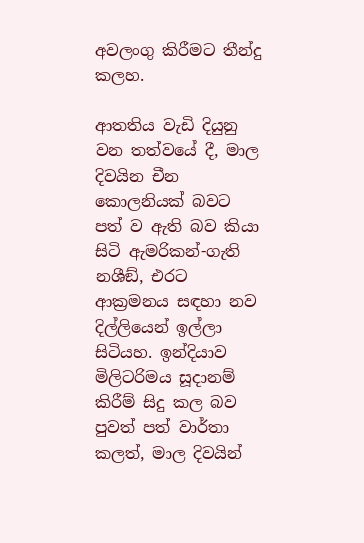අවලංගු කිරීමට තීන්දු කලහ.

ආතතිය වැඩි දියුනු වන තත්වයේ දී, මාල දිවයින චීන කොලනියක් බවට පත් ව ඇති බව කියා සිටි ඇමරිකන්-ගැති නශීඞ්, එරට ආක්‍රමනය සඳහා නව දිල්ලියෙන් ඉල්ලා සිටියහ. ඉන්දියාව මිලිටරිමය සූදානම් කිරීම් සිදු කල බව පුවත් පත් වාර්තා කලත්, මාල දිවයින්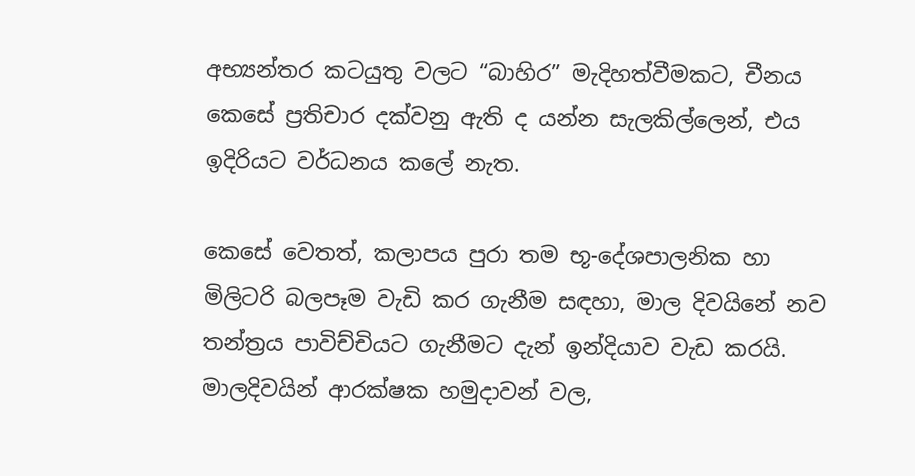අභ්‍යන්තර කටයුතු වලට “බාහිර” මැදිහත්වීමකට, චීනය කෙසේ ප්‍රතිචාර දක්වනු ඇති ද යන්න සැලකිල්ලෙන්, එය ඉදිරියට වර්ධනය කලේ නැත.

කෙසේ වෙතත්, කලාපය පුරා තම භූ-දේශපාලනික හා මිලිටරි බලපෑම වැඩි කර ගැනීම සඳහා, මාල දිවයිනේ නව තන්ත්‍රය පාවිච්චියට ගැනීමට දැන් ඉන්දියාව වැඩ කරයි. මාලදිවයින් ආරක්ෂක හමුදාවන් වල,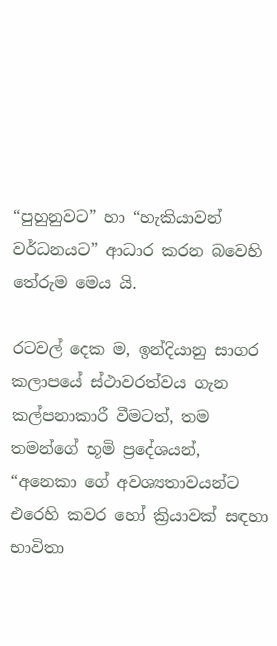“පුහුනුවට” හා “හැකියාවන් වර්ධනයට” ආධාර කරන බවෙහි තේරුම මෙය යි.

රටවල් දෙක ම, ඉන්දියානු සාගර කලාපයේ ස්ථාවරත්වය ගැන කල්පනාකාරී වීමටත්, තම තමන්ගේ භූමි ප්‍රදේශයන්, “අනෙකා ගේ අවශ්‍යතාවයන්ට එරෙහි කවර හෝ ක්‍රියාවක් සඳහා භාවිතා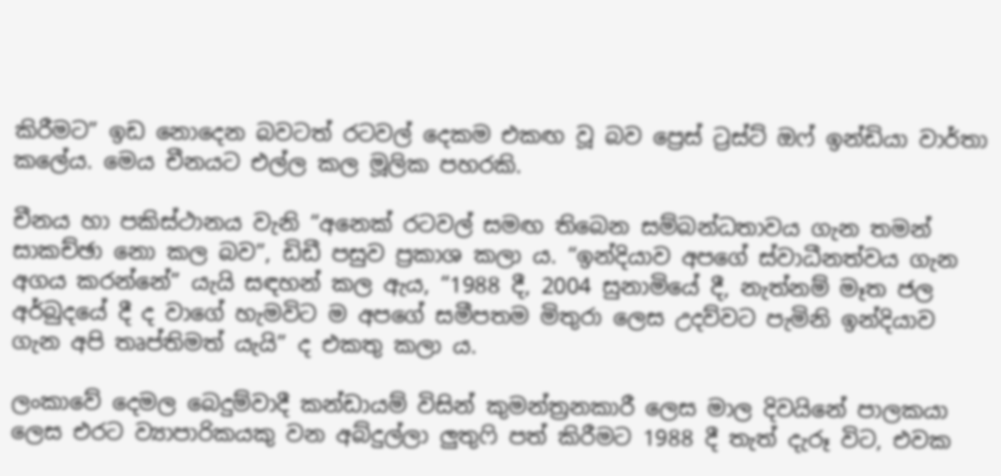කිරීමට” ඉඩ නොදෙන බවටත් රටවල් දෙකම එකඟ වූ බව ප්‍රෙස් ට්‍රස්ට් ඔෆ් ඉන්ඩියා වාර්තා කලේය. මෙය චීනයට එල්ල කල මූලික පහරකි.

චීනය හා පකිස්ථානය වැනි “අනෙක් රටවල් සමඟ තිබෙන සම්බන්ධතාවය ගැන තමන් සාකච්ඡා නො කල බව”, ඩිඩී පසුව ප්‍රකාශ කලා ය. “ඉන්දියාව අපගේ ස්වාධීනත්වය ගැන අගය කරන්නේ” යැයි සඳහන් කල ඇය, “1988 දී, 2004 සුනාමියේ දී, නැත්නම් මෑත ජල අර්බුදයේ දී ද වාගේ හැමවිට ම අපගේ සමීපතම මිතුරා ලෙස උදව්වට පැමිනි ඉන්දියාව ගැන අපි තෘප්තිමත් යැයි” ද එකතු කලා ය.

ලංකාවේ දෙමල බෙදුම්වාදී කන්ඩායම් විසින් කුමන්ත්‍රනකාරී ලෙස මාල දිවයිනේ පාලකයා ලෙස එරට ව්‍යාපාරිකයකු වන අබ්දුල්ලා ලුතුෆි පත් කිරීමට 1988 දී තැත් දැරූ විට, එවක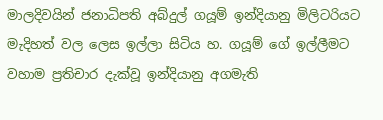මාලදිවයින් ජනාධිපති අබ්දුල් ගයූම් ඉන්දියානු මිලිටරියට මැදිහත් වල ලෙස ඉල්ලා සිටිය හ. ගයූම් ගේ ඉල්ලීමට වහාම ප්‍රතිචාර දැක්වූ ඉන්දියානු අගමැති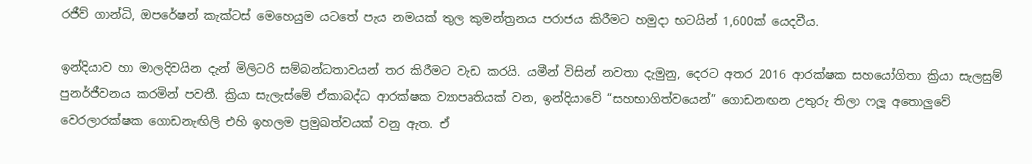රජීව් ගාන්ධි, ඔපරේෂන් කැක්ටස් මෙහෙයුම යටතේ පැය නමයක් තුල කුමන්ත්‍රනය පරාජය කිරීමට හමුදා භටයින් 1,600ක් යෙදවීය.

ඉන්දියාව හා මාලදිවයින දැන් මිලිටරි සම්බන්ධතාවයන් තර කිරීමට වැඩ කරයි. යමීන් විසින් නවතා දැමුනු, දෙරට අතර 2016 ආරක්ෂක සහයෝගිතා ක්‍රියා සැලසුම් පුනර්ජීවනය කරමින් පවතී. ක්‍රියා සැලැස්මේ ඒකාබද්ධ ආරක්ෂක ව්‍යාපෘතියක් වන, ඉන්දියාවේ “සහභාගිත්වයෙන්” ගොඩනඟන උතුරු තිලා ෆලූ අතොලුවේ වෙරලාරක්ෂක ගොඩනැඟිලි එහි ඉහලම ප්‍රමුඛත්වයක් වනු ඇත. ඒ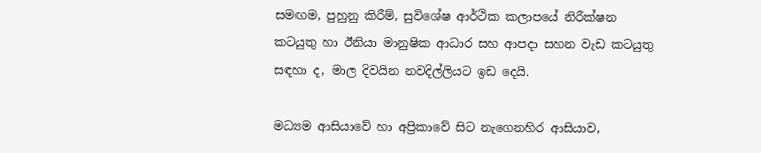සමඟම, පුහුනු කිරීම්, සුවිශේෂ ආර්ථික කලාපයේ නිරීක්ෂන කටයුතු හා ඊනියා මානුෂික ආධාර සහ ආපදා සහන වැඩ කටයුතු සඳහා ද, මාල දිවයින නවදිල්ලියට ඉඩ දෙයි.

මධ්‍යම ආසියාවේ හා අප්‍රිකාවේ සිට නැගෙනහිර ආසියාව,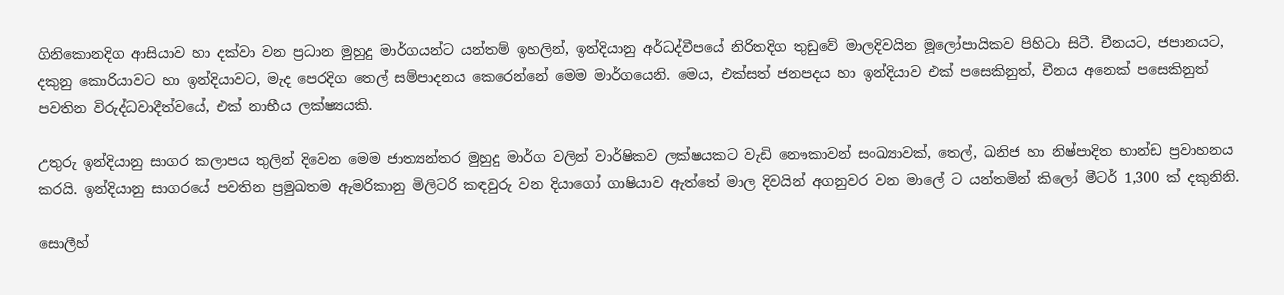ගිනිකොනදිග ආසියාව හා දක්වා වන ප්‍රධාන මුහුදු මාර්ගයන්ට යන්තම් ඉහලින්, ඉන්දියානු අර්ධද්වීපයේ නිරිතදිග තුඩුවේ මාලදිවයින මූලෝපායිකව පිහිටා සිටී. චීනයට, ජපානයට, දකුනු කොරියාවට හා ඉන්දියාවට, මැද පෙරදිග තෙල් සම්පාදනය කෙරෙන්නේ මෙම මාර්ගයෙනි. මෙය, එක්සත් ජනපදය හා ඉන්දියාව එක් පසෙකිනුත්, චීනය අනෙක් පසෙකිනුත් පවතින විරුද්ධවාදීත්වයේ, එක් නාභීය ලක්ෂ්‍යයකි.

උතුරු ඉන්දියානු සාගර කලාපය තුලින් දිවෙන මෙම ජාත්‍යන්තර මුහුදු මාර්ග වලින් වාර්ෂිකව ලක්ෂයකට වැඩි නෞකාවන් සංඛ්‍යාවක්, තෙල්, ඛනිජ හා නිෂ්පාදිත භාන්ඩ ප්‍රවාහනය කරයි. ඉන්දියානු සාගරයේ පවතින ප්‍රමුඛතම ඇමරිකානු මිලිටරි කඳවුරු වන දියාගෝ ගාෂියාව ඇත්තේ මාල දිවයින් අගනුවර වන මාලේ ට යන්තමින් කිලෝ මීටර් 1,300 ක් දකුනිනි.

සොලීහ්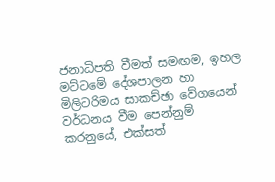ජනාධිපති වීමත් සමඟම, ඉහල මට්ටමේ දේශපාලන හා මිලිටරිමය සාකච්ඡා වේගයෙන් වර්ධනය වීම පෙන්නුම් කරනුයේ, එක්සත්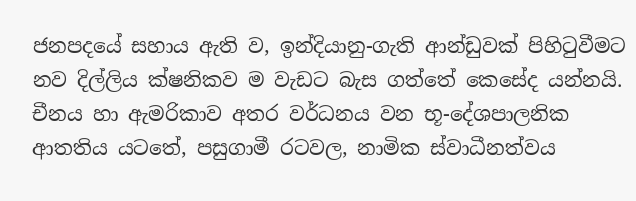ජනපදයේ සහාය ඇති ව, ඉන්දියානු-ගැති ආන්ඩුවක් පිහිටුවීමට නව දිල්ලිය ක්ෂනිකව ම වැඩට බැස ගත්තේ කෙසේද යන්නයි. චීනය හා ඇමරිකාව අතර වර්ධනය වන භූ-දේශපාලනික ආතතිය යටතේ, පසුගාමී රටවල, නාමික ස්වාධීනත්වය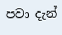පවා දැන්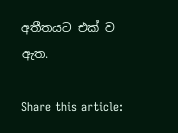අතීතයට එක් ව ඇත.

Share this article: